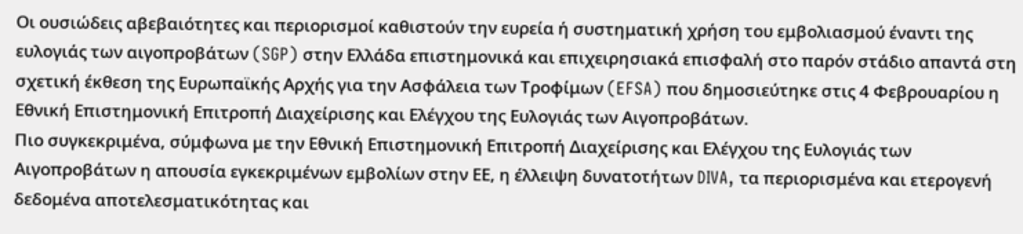Οι ουσιώδεις αβεβαιότητες και περιορισμοί καθιστούν την ευρεία ή συστηματική χρήση του εμβολιασμού έναντι της ευλογιάς των αιγοπροβάτων (SGP) στην Ελλάδα επιστημονικά και επιχειρησιακά επισφαλή στο παρόν στάδιο απαντά στη σχετική έκθεση της Ευρωπαϊκής Αρχής για την Ασφάλεια των Τροφίμων (EFSA) που δημοσιεύτηκε στις 4 Φεβρουαρίου η Εθνική Επιστημονική Επιτροπή Διαχείρισης και Ελέγχου της Ευλογιάς των Αιγοπροβάτων.
Πιο συγκεκριμένα, σύμφωνα με την Εθνική Επιστημονική Επιτροπή Διαχείρισης και Ελέγχου της Ευλογιάς των Αιγοπροβάτων η απουσία εγκεκριμένων εμβολίων στην ΕΕ, η έλλειψη δυνατοτήτων DIVA, τα περιορισμένα και ετερογενή δεδομένα αποτελεσματικότητας και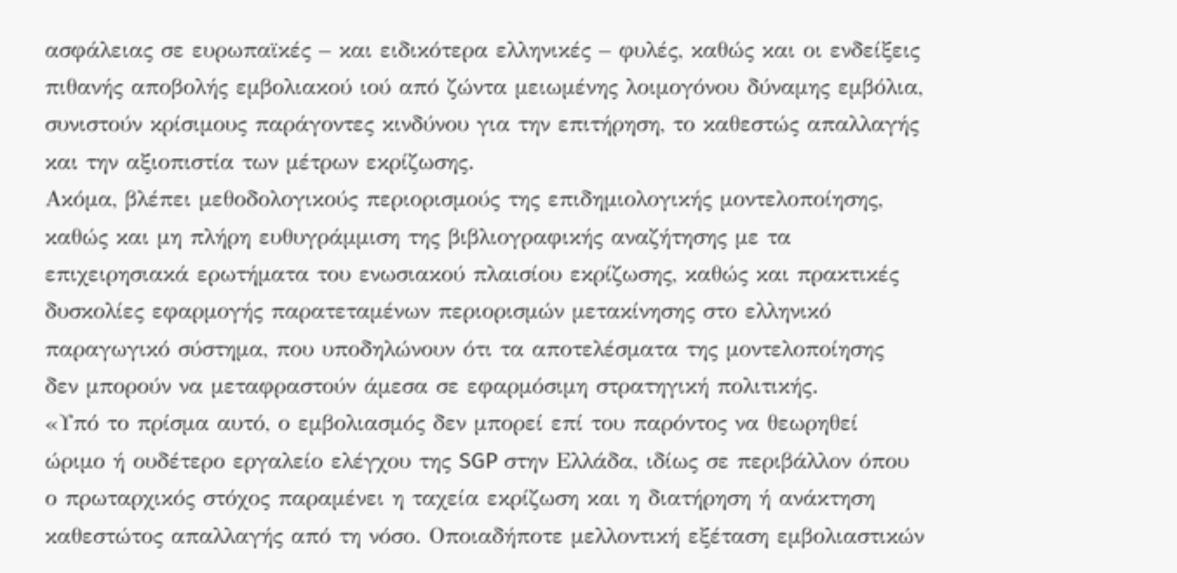ασφάλειας σε ευρωπαϊκές – και ειδικότερα ελληνικές – φυλές, καθώς και οι ενδείξεις πιθανής αποβολής εμβολιακού ιού από ζώντα μειωμένης λοιμογόνου δύναμης εμβόλια, συνιστούν κρίσιμους παράγοντες κινδύνου για την επιτήρηση, το καθεστώς απαλλαγής και την αξιοπιστία των μέτρων εκρίζωσης.
Ακόμα, βλέπει μεθοδολογικούς περιορισμούς της επιδημιολογικής μοντελοποίησης, καθώς και μη πλήρη ευθυγράμμιση της βιβλιογραφικής αναζήτησης με τα επιχειρησιακά ερωτήματα του ενωσιακού πλαισίου εκρίζωσης, καθώς και πρακτικές δυσκολίες εφαρμογής παρατεταμένων περιορισμών μετακίνησης στο ελληνικό παραγωγικό σύστημα, που υποδηλώνουν ότι τα αποτελέσματα της μοντελοποίησης δεν μπορούν να μεταφραστούν άμεσα σε εφαρμόσιμη στρατηγική πολιτικής.
«Υπό το πρίσμα αυτό, ο εμβολιασμός δεν μπορεί επί του παρόντος να θεωρηθεί ώριμο ή ουδέτερο εργαλείο ελέγχου της SGP στην Ελλάδα, ιδίως σε περιβάλλον όπου ο πρωταρχικός στόχος παραμένει η ταχεία εκρίζωση και η διατήρηση ή ανάκτηση καθεστώτος απαλλαγής από τη νόσο. Οποιαδήποτε μελλοντική εξέταση εμβολιαστικών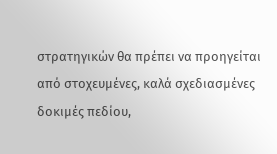στρατηγικών θα πρέπει να προηγείται από στοχευμένες, καλά σχεδιασμένες δοκιμές πεδίου,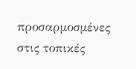προσαρμοσμένες στις τοπικές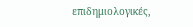επιδημιολογικές,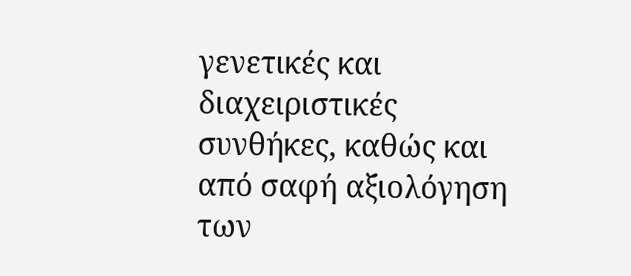γενετικές και διαχειριστικές συνθήκες, καθώς και από σαφή αξιολόγηση των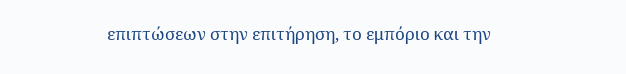επιπτώσεων στην επιτήρηση, το εμπόριο και την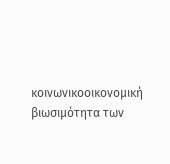κοινωνικοοικονομική βιωσιμότητα των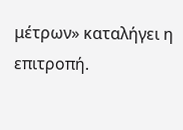μέτρων» καταλήγει η επιτροπή.